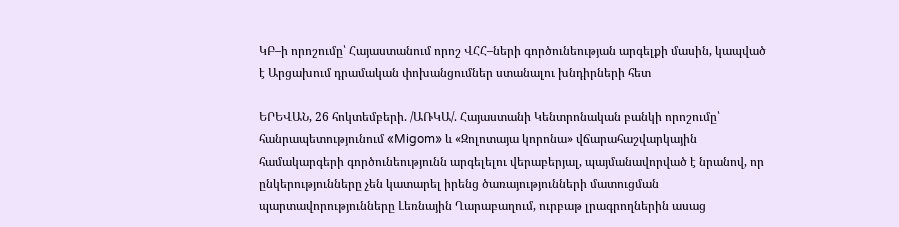ԿԲ–ի որոշումը՝ Հայաստանում որոշ ՎՀՀ–ների գործունեության արգելքի մասին, կապված է Արցախում դրամական փոխանցումներ ստանալու խնդիրների հետ

ԵՐԵՎԱՆ, 26 հոկտեմբերի. /ԱՌԿԱ/. Հայաստանի Կենտրոնական բանկի որոշումը՝ հանրապետությունում «Migom» և «Զոլոտայա կորոնա» վճարահաշվարկային համակարգերի գործունեությունն արգելելու վերաբերյալ, պայմանավորված է նրանով, որ ընկերությունները չեն կատարել իրենց ծառայությունների մատուցման պարտավորությունները Լեռնային Ղարաբաղում, ուրբաթ լրագրողներին ասաց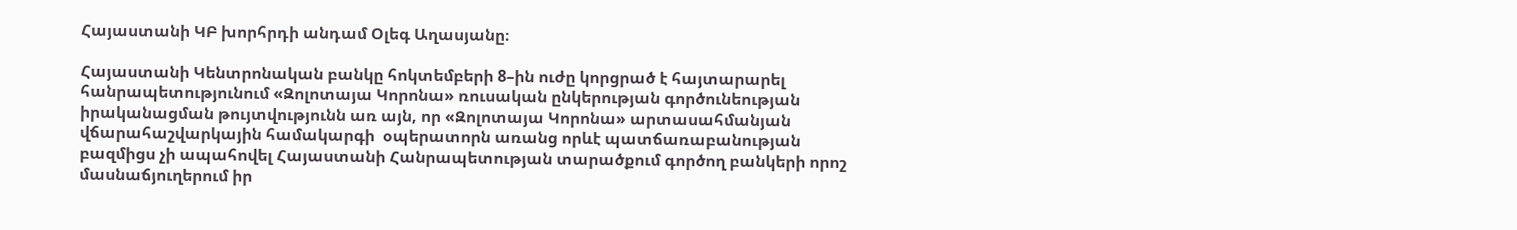Հայաստանի ԿԲ խորհրդի անդամ Օլեգ Աղասյանը։

Հայաստանի Կենտրոնական բանկը հոկտեմբերի 8–ին ուժը կորցրած է հայտարարել հանրապետությունում «Զոլոտայա Կորոնա» ռուսական ընկերության գործունեության իրականացման թույտվությունն առ այն, որ «Զոլոտայա Կորոնա» արտասահմանյան վճարահաշվարկային համակարգի  օպերատորն առանց որևէ պատճառաբանության բազմիցս չի ապահովել Հայաստանի Հանրապետության տարածքում գործող բանկերի որոշ մասնաճյուղերում իր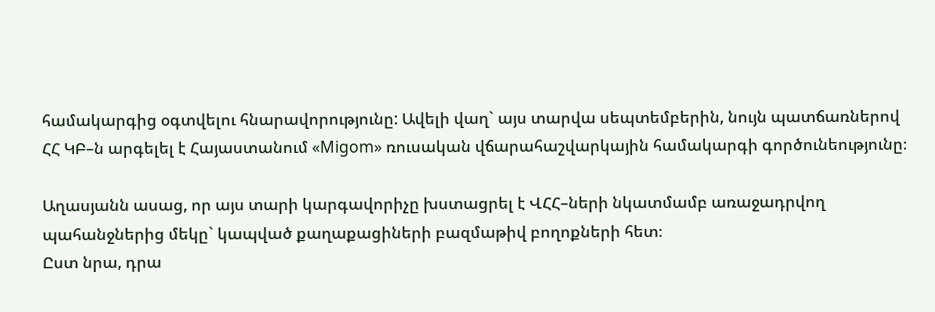համակարգից օգտվելու հնարավորությունը: Ավելի վաղ` այս տարվա սեպտեմբերին, նույն պատճառներով ՀՀ ԿԲ–ն արգելել է Հայաստանում «Migom» ռուսական վճարահաշվարկային համակարգի գործունեությունը։

Աղասյանն ասաց, որ այս տարի կարգավորիչը խստացրել է ՎՀՀ–ների նկատմամբ առաջադրվող պահանջներից մեկը` կապված քաղաքացիների բազմաթիվ բողոքների հետ։
Ըստ նրա, դրա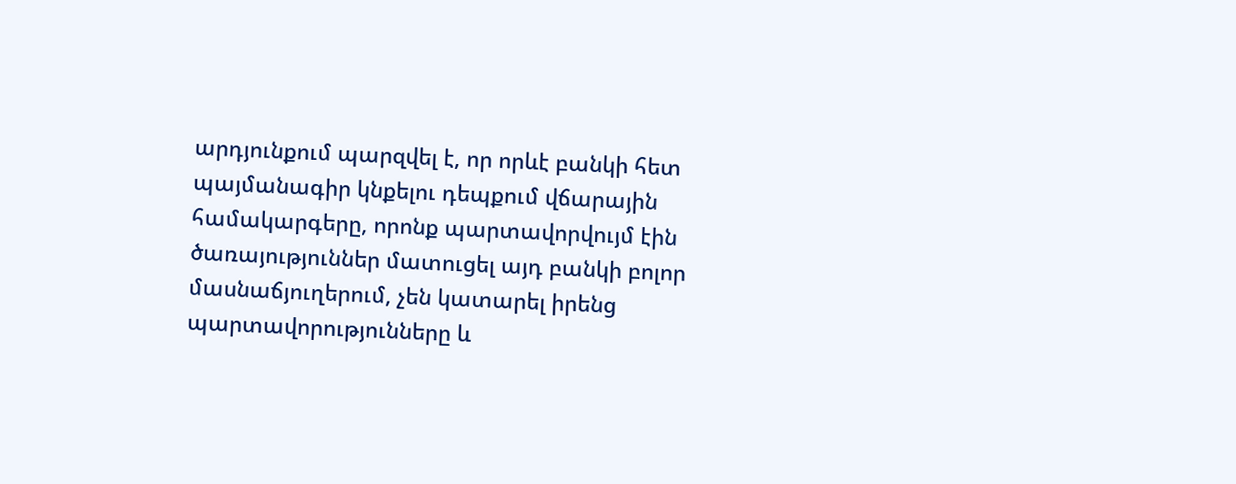արդյունքում պարզվել է, որ որևէ բանկի հետ պայմանագիր կնքելու դեպքում վճարային համակարգերը, որոնք պարտավորվույմ էին ծառայություններ մատուցել այդ բանկի բոլոր մասնաճյուղերում, չեն կատարել իրենց պարտավորությունները և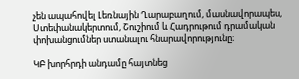չեն ապահովել Լեռնային Ղարաբաղում, մասնավորապես, Ստեփանակերտում, Շուշիում և Հադրութում դրամական փոխանցումներ ստանալու հնարավորությունը։

ԿԲ խորհրդի անդամը հայտնեց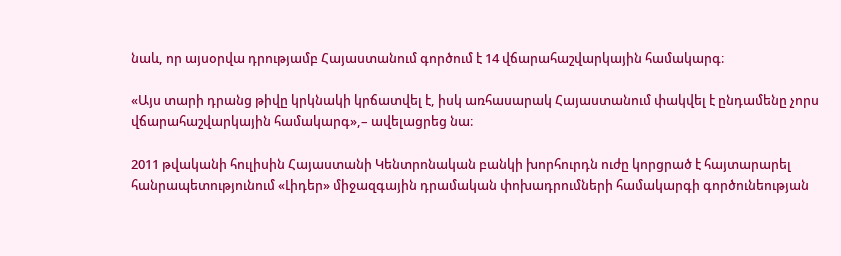նաև, որ այսօրվա դրությամբ Հայաստանում գործում է 14 վճարահաշվարկային համակարգ։

«Այս տարի դրանց թիվը կրկնակի կրճատվել է, իսկ առհասարակ Հայաստանում փակվել է ընդամենը չորս վճարահաշվարկային համակարգ»,– ավելացրեց նա։

2011 թվականի հուլիսին Հայաստանի Կենտրոնական բանկի խորհուրդն ուժը կորցրած է հայտարարել հանրապետությունում «Լիդեր» միջազգային դրամական փոխադրումների համակարգի գործունեության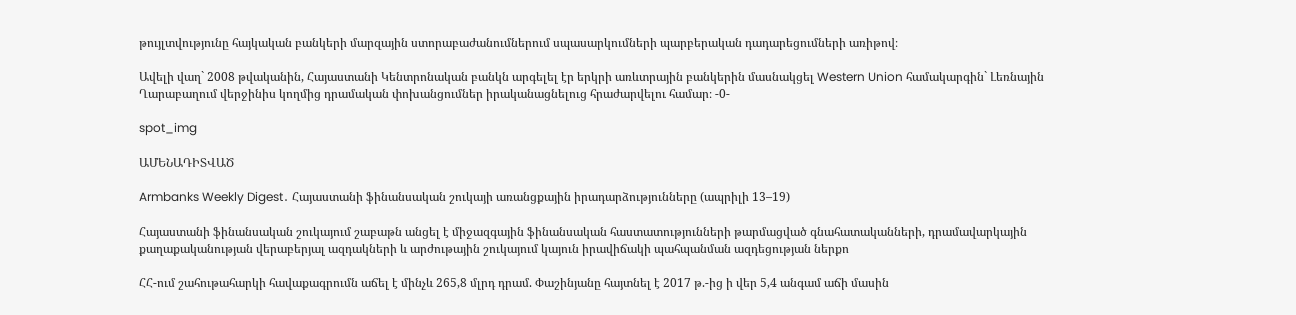թույլտվությունը հայկական բանկերի մարզային ստորաբաժանումներում սպասարկումների պարբերական դադարեցումների առիթով։

Ավելի վաղ` 2008 թվականին, Հայաստանի Կենտրոնական բանկն արգելել էր երկրի առևտրային բանկերին մասնակցել Western Union համակարգին` Լեռնային Ղարաբաղում վերջինիս կողմից դրամական փոխանցումներ իրականացնելուց հրաժարվելու համար։ -0-

spot_img

ԱՄԵՆԱԴԻՏՎԱԾ

Armbanks Weekly Digest․ Հայաստանի ֆինանսական շուկայի առանցքային իրադարձությունները (ապրիլի 13–19)

Հայաստանի ֆինանսական շուկայում շաբաթն անցել է միջազգային ֆինանսական հաստատությունների թարմացված գնահատականների, դրամավարկային քաղաքականության վերաբերյալ ազդակների և արժութային շուկայում կայուն իրավիճակի պահպանման ազդեցության ներքո

ՀՀ-ում շահութահարկի հավաքագրումն աճել է մինչև 265,8 մլրդ դրամ. Փաշինյանը հայտնել է 2017 թ.-ից ի վեր 5,4 անգամ աճի մասին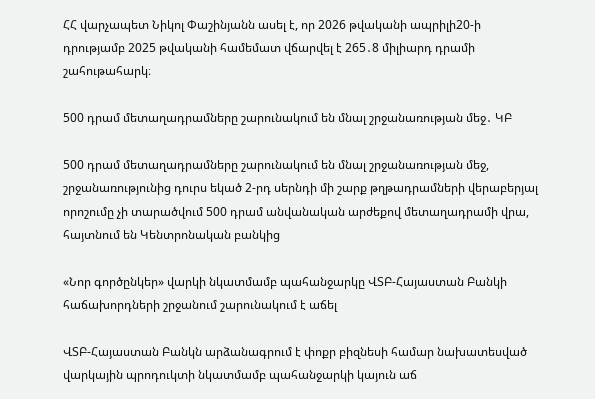ՀՀ վարչապետ Նիկոլ Փաշինյանն ասել է, որ 2026 թվականի ապրիլի20-ի դրությամբ 2025 թվականի համեմատ վճարվել է 265․8 միլիարդ դրամի շահութահարկ։

500 դրամ մետաղադրամները շարունակում են մնալ շրջանառության մեջ․ ԿԲ

500 դրամ մետաղադրամները շարունակում են մնալ շրջանառության մեջ, շրջանառությունից դուրս եկած 2-րդ սերնդի մի շարք թղթադրամների վերաբերյալ որոշումը չի տարածվում 500 դրամ անվանական արժեքով մետաղադրամի վրա, հայտնում են Կենտրոնական բանկից

«Նոր գործընկեր» վարկի նկատմամբ պահանջարկը ՎՏԲ-Հայաստան Բանկի հաճախորդների շրջանում շարունակում է աճել

ՎՏԲ-Հայաստան Բանկն արձանագրում է փոքր բիզնեսի համար նախատեսված վարկային պրոդուկտի նկատմամբ պահանջարկի կայուն աճ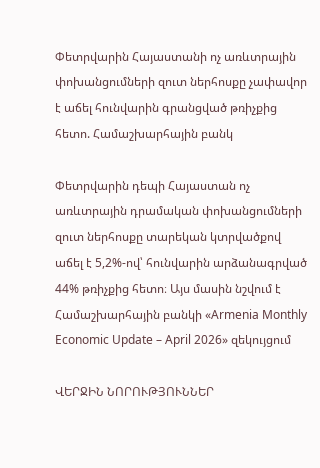Փետրվարին Հայաստանի ոչ առևտրային փոխանցումների զուտ ներհոսքը չափավոր է աճել հունվարին գրանցված թռիչքից հետո. Համաշխարհային բանկ

Փետրվարին դեպի Հայաստան ոչ առևտրային դրամական փոխանցումների զուտ ներհոսքը տարեկան կտրվածքով աճել է 5,2%-ով՝ հունվարին արձանագրված 44% թռիչքից հետո։ Այս մասին նշվում է Համաշխարհային բանկի «Armenia Monthly Economic Update – April 2026» զեկույցում

ՎԵՐՋԻՆ ՆՈՐՈՒԹՅՈՒՆՆԵՐ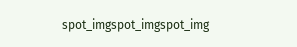spot_imgspot_imgspot_img